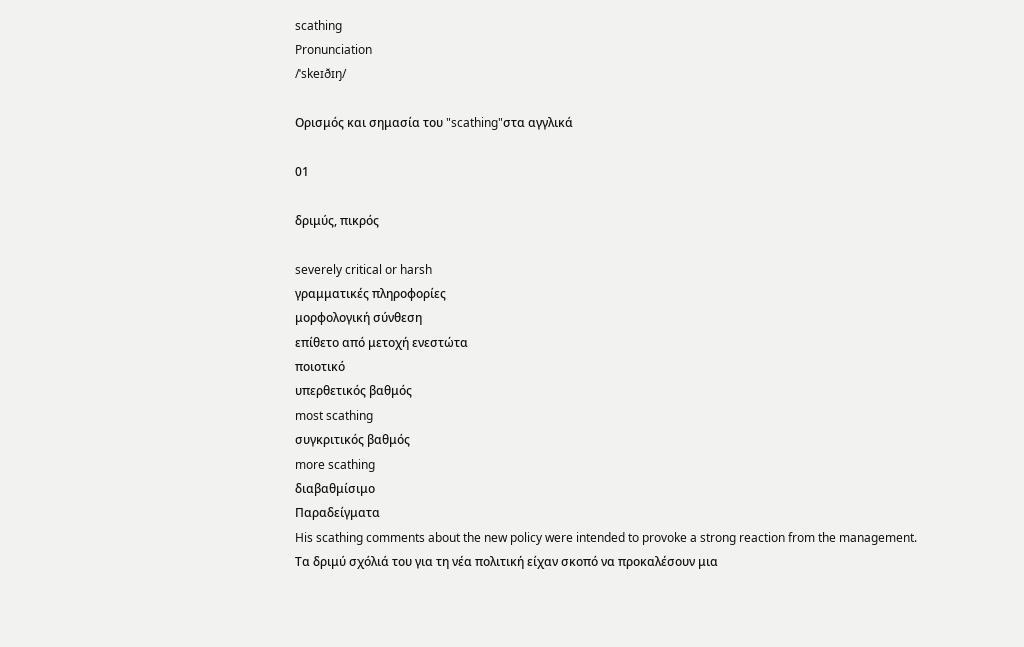scathing
Pronunciation
/ˈskeɪðɪŋ/

Ορισμός και σημασία του "scathing"στα αγγλικά

01

δριμύς, πικρός

severely critical or harsh
γραμματικές πληροφορίες
μορφολογική σύνθεση
επίθετο από μετοχή ενεστώτα
ποιοτικό
υπερθετικός βαθμός
most scathing
συγκριτικός βαθμός
more scathing
διαβαθμίσιμο
Παραδείγματα
His scathing comments about the new policy were intended to provoke a strong reaction from the management.
Τα δριμύ σχόλιά του για τη νέα πολιτική είχαν σκοπό να προκαλέσουν μια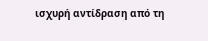ισχυρή αντίδραση από τη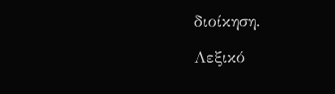διοίκηση.

Λεξικό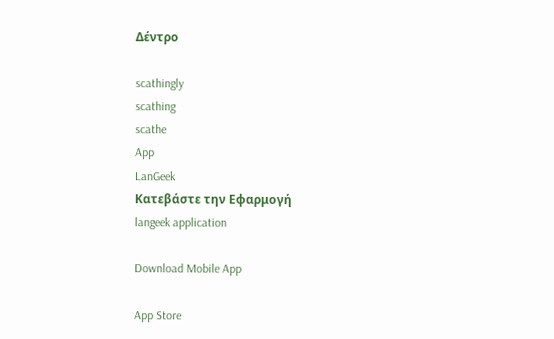Δέντρο

scathingly
scathing
scathe
App
LanGeek
Κατεβάστε την Εφαρμογή
langeek application

Download Mobile App

App Store